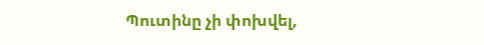Պուտինը չի փոխվել,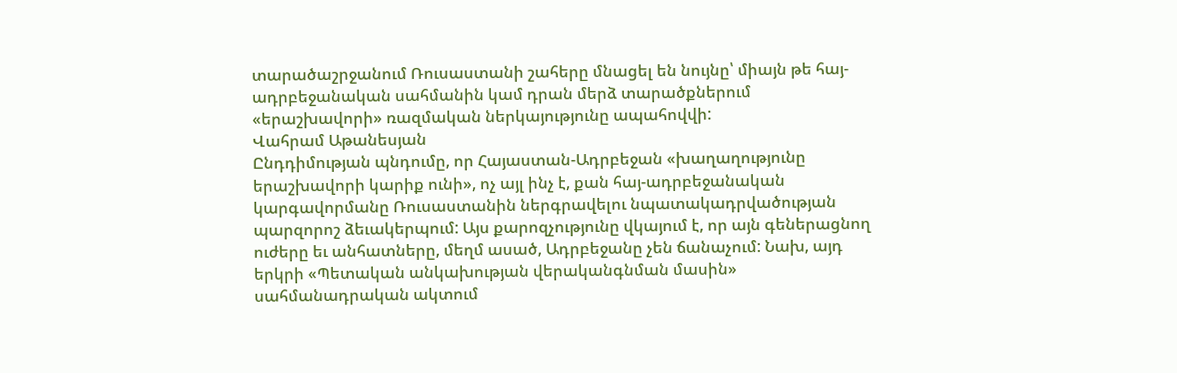տարածաշրջանում Ռուսաստանի շահերը մնացել են նույնը՝ միայն թե հայ-ադրբեջանական սահմանին կամ դրան մերձ տարածքներում «երաշխավորի» ռազմական ներկայությունը ապահովվի:
Վահրամ Աթանեսյան
Ընդդիմության պնդումը, որ Հայաստան-Ադրբեջան «խաղաղությունը երաշխավորի կարիք ունի», ոչ այլ ինչ է, քան հայ-ադրբեջանական կարգավորմանը Ռուսաստանին ներգրավելու նպատակադրվածության պարզորոշ ձեւակերպում: Այս քարոզչությունը վկայում է, որ այն գեներացնող ուժերը եւ անհատները, մեղմ ասած, Ադրբեջանը չեն ճանաչում: Նախ, այդ երկրի «Պետական անկախության վերականգնման մասին» սահմանադրական ակտում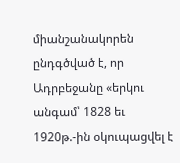միանշանակորեն ընդգծված է, որ Ադրբեջանը «երկու անգամ՝ 1828 եւ 1920թ.-ին օկուպացվել է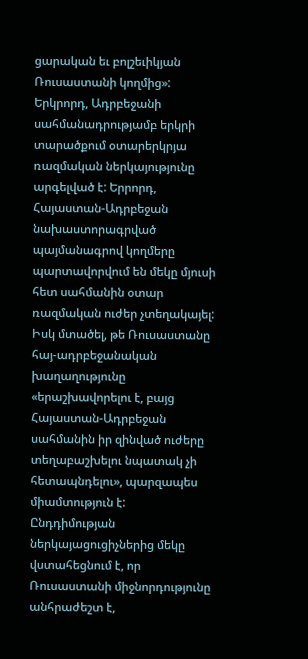ցարական եւ բոլշեւիկյան Ռուսաստանի կողմից»:
Երկրորդ, Ադրբեջանի սահմանադրությամբ երկրի տարածքում օտարերկրյա ռազմական ներկայությունը արգելված է: Երրորդ, Հայաստան-Ադրբեջան նախաստորագրված պայմանագրով կողմերը պարտավորվում են մեկը մյուսի հետ սահմանին օտար ռազմական ուժեր չտեղակայել: Իսկ մտածել, թե Ռուսաստանը հայ-ադրբեջանական խաղաղությունը «երաշխավորելու է, բայց Հայաստան-Ադրբեջան սահմանին իր զինված ուժերը տեղաբաշխելու նպատակ չի հետապնդելու», պարզապես միամտություն է:
Ընդդիմության ներկայացուցիչներից մեկը վստահեցնում է, որ Ռուսաստանի միջնորդությունը անհրաժեշտ է,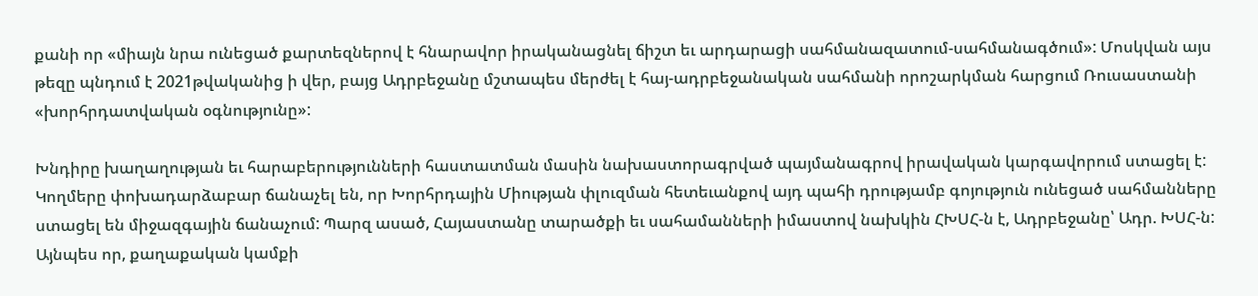քանի որ «միայն նրա ունեցած քարտեզներով է հնարավոր իրականացնել ճիշտ եւ արդարացի սահմանազատում-սահմանագծում»: Մոսկվան այս թեզը պնդում է 2021թվականից ի վեր, բայց Ադրբեջանը մշտապես մերժել է հայ-ադրբեջանական սահմանի որոշարկման հարցում Ռուսաստանի «խորհրդատվական օգնությունը»:

Խնդիրը խաղաղության եւ հարաբերությունների հաստատման մասին նախաստորագրված պայմանագրով իրավական կարգավորում ստացել է: Կողմերը փոխադարձաբար ճանաչել են, որ Խորհրդային Միության փլուզման հետեւանքով այդ պահի դրությամբ գոյություն ունեցած սահմանները ստացել են միջազգային ճանաչում: Պարզ ասած, Հայաստանը տարածքի եւ սահամանների իմաստով նախկին ՀԽՍՀ‑ն է, Ադրբեջանը՝ Ադր. ԽՍՀ‑ն: Այնպես որ, քաղաքական կամքի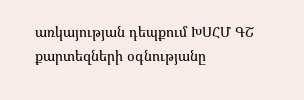առկայության դեպքում ԽՍՀՄ ԳՇ քարտեզների օգնությանը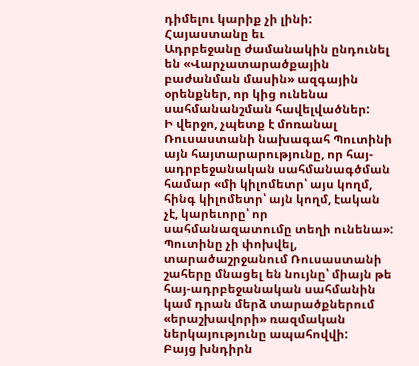դիմելու կարիք չի լինի:
Հայաստանը եւ
Ադրբեջանը ժամանակին ընդունել են «Վարչատարածքային բաժանման մասին» ազգային օրենքներ, որ կից ունենա սահմանանշման հավելվածներ:
Ի վերջո, չպետք է մոռանալ Ռուսաստանի նախագահ Պուտինի այն հայտարարությունը, որ հայ-ադրբեջանական սահմանագծման համար «մի կիլոմետր՝ այս կողմ, հինգ կիլոմետր՝ այն կողմ, էական չէ, կարեւորը՝ որ սահմանազատումը տեղի ունենա»:
Պուտինը չի փոխվել, տարածաշրջանում Ռուսաստանի շահերը մնացել են նույնը՝ միայն թե հայ-ադրբեջանական սահմանին կամ դրան մերձ տարածքներում «երաշխավորի» ռազմական ներկայությունը ապահովվի:
Բայց խնդիրն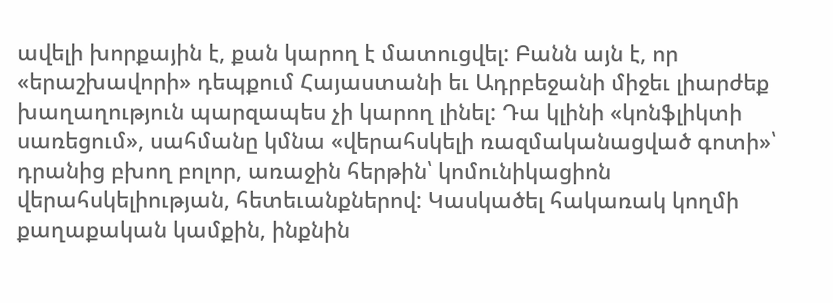ավելի խորքային է, քան կարող է մատուցվել: Բանն այն է, որ «երաշխավորի» դեպքում Հայաստանի եւ Ադրբեջանի միջեւ լիարժեք խաղաղություն պարզապես չի կարող լինել: Դա կլինի «կոնֆլիկտի սառեցում», սահմանը կմնա «վերահսկելի ռազմականացված գոտի»՝ դրանից բխող բոլոր, առաջին հերթին՝ կոմունիկացիոն վերահսկելիության, հետեւանքներով: Կասկածել հակառակ կողմի քաղաքական կամքին, ինքնին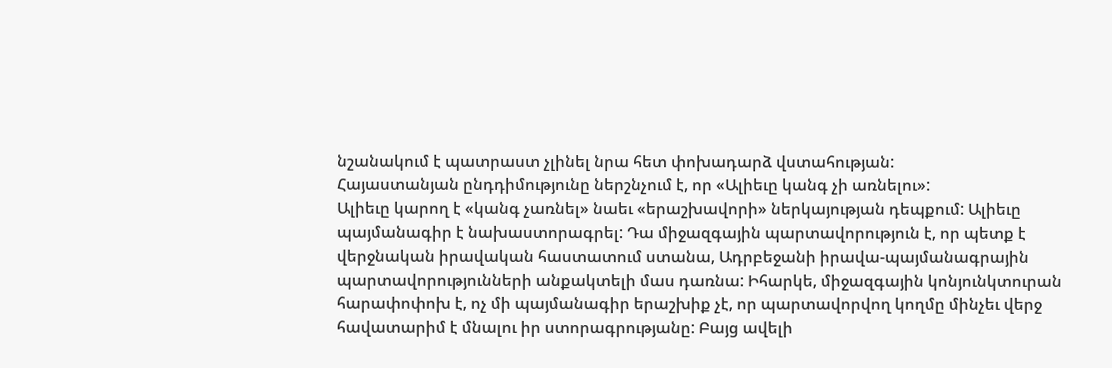նշանակում է պատրաստ չլինել նրա հետ փոխադարձ վստահության:
Հայաստանյան ընդդիմությունը ներշնչում է, որ «Ալիեւը կանգ չի առնելու»:
Ալիեւը կարող է «կանգ չառնել» նաեւ «երաշխավորի» ներկայության դեպքում: Ալիեւը պայմանագիր է նախաստորագրել: Դա միջազգային պարտավորություն է, որ պետք է վերջնական իրավական հաստատում ստանա, Ադրբեջանի իրավա-պայմանագրային պարտավորությունների անքակտելի մաս դառնա: Իհարկե, միջազգային կոնյունկտուրան հարափոփոխ է, ոչ մի պայմանագիր երաշխիք չէ, որ պարտավորվող կողմը մինչեւ վերջ հավատարիմ է մնալու իր ստորագրությանը: Բայց ավելի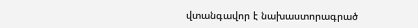վտանգավոր է նախաստորագրած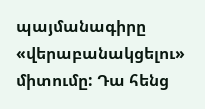պայմանագիրը «վերաբանակցելու» միտումը: Դա հենց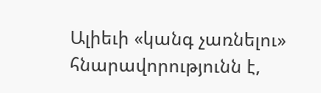Ալիեւի «կանգ չառնելու» հնարավորությունն է,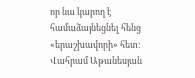որ նա կարող է համաձայնեցնել հենց «երաշխավորի» հետ:
Վահրամ Աթանեսյան